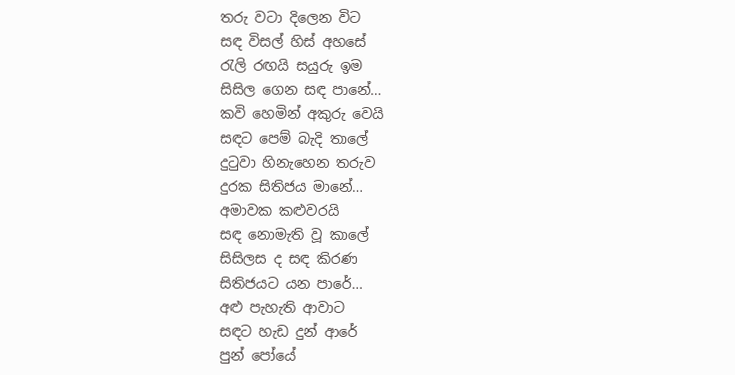තරු වටා දිලෙන විට
සඳ විසල් හිස් අහසේ
රැලි රඟයි සයුරු ඉම
සිසිල ගෙන සඳ පානේ…
කවි හෙමින් අකුරු වෙයි
සඳට පෙම් බැදි තාලේ
දුටුවා හිනැහෙන තරුව
දුරක සිතිජය මානේ…
අමාවක කළුවරයි
සඳ නොමැති වූ කාලේ
සිසිලස ද සඳ කිරණ
සිතිජයට යන පාරේ…
අළු පැහැති ආවාට
සඳට හැඩ දුන් ආරේ
පුන් පෝයේ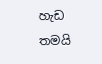හැඩ තමයි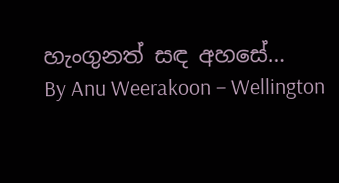හැංගුනත් සඳ අහසේ…
By Anu Weerakoon – Wellington